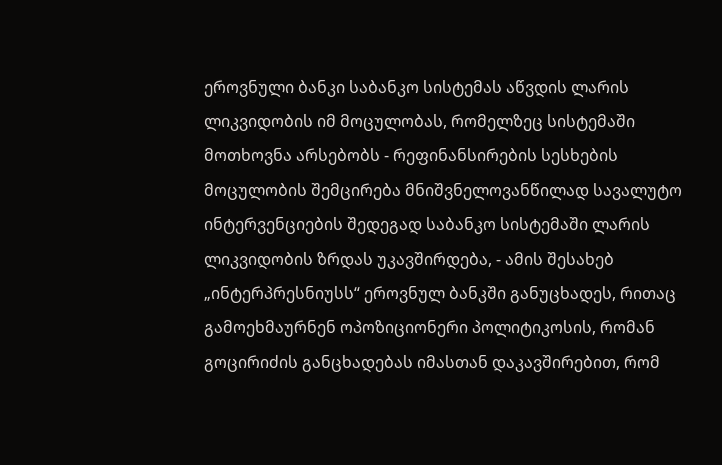ეროვნული ბანკი საბანკო სისტემას აწვდის ლარის ლიკვიდობის იმ მოცულობას, რომელზეც სისტემაში მოთხოვნა არსებობს - რეფინანსირების სესხების მოცულობის შემცირება მნიშვნელოვანწილად სავალუტო ინტერვენციების შედეგად საბანკო სისტემაში ლარის ლიკვიდობის ზრდას უკავშირდება, - ამის შესახებ „ინტერპრესნიუსს“ ეროვნულ ბანკში განუცხადეს, რითაც გამოეხმაურნენ ოპოზიციონერი პოლიტიკოსის, რომან გოცირიძის განცხადებას იმასთან დაკავშირებით, რომ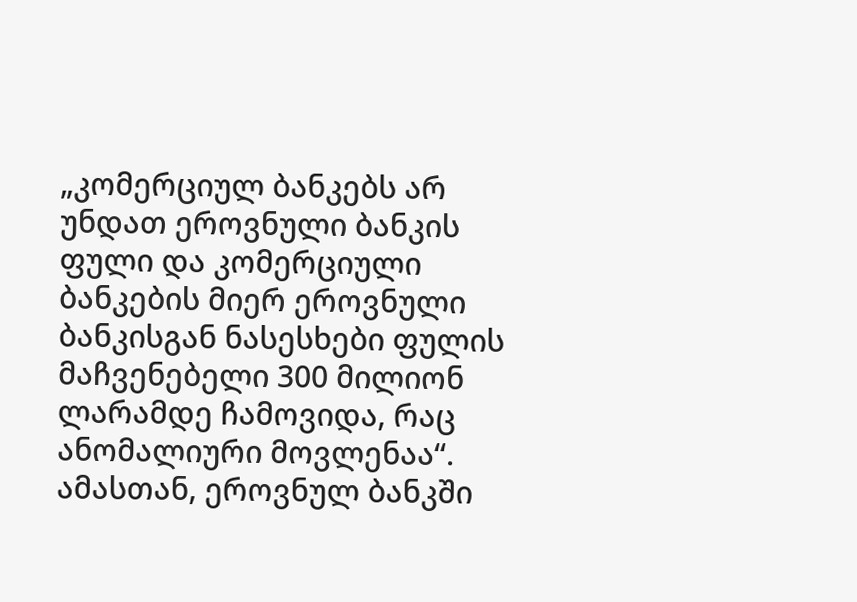„კომერციულ ბანკებს არ უნდათ ეროვნული ბანკის ფული და კომერციული ბანკების მიერ ეროვნული ბანკისგან ნასესხები ფულის მაჩვენებელი 300 მილიონ ლარამდე ჩამოვიდა, რაც ანომალიური მოვლენაა“.
ამასთან, ეროვნულ ბანკში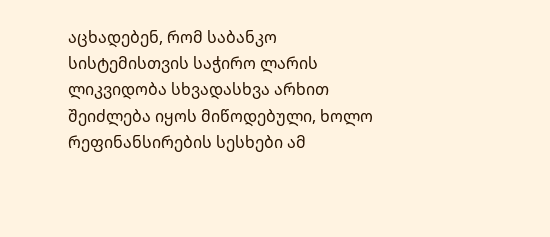აცხადებენ, რომ საბანკო სისტემისთვის საჭირო ლარის ლიკვიდობა სხვადასხვა არხით შეიძლება იყოს მიწოდებული, ხოლო რეფინანსირების სესხები ამ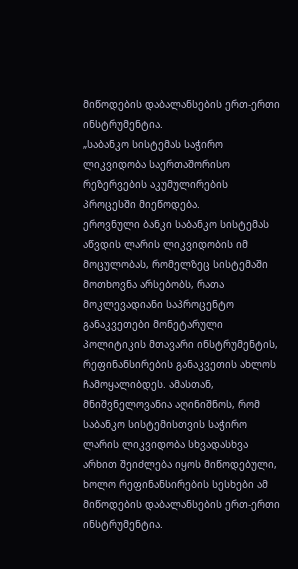მიწოდების დაბალანსების ერთ-ერთი ინსტრუმენტია.
„საბანკო სისტემას საჭირო ლიკვიდობა საერთაშორისო რეზერვების აკუმულირების პროცესში მიეწოდება.
ეროვნული ბანკი საბანკო სისტემას აწვდის ლარის ლიკვიდობის იმ მოცულობას, რომელზეც სისტემაში მოთხოვნა არსებობს, რათა მოკლევადიანი საპროცენტო განაკვეთები მონეტარული პოლიტიკის მთავარი ინსტრუმენტის, რეფინანსირების განაკვეთის ახლოს ჩამოყალიბდეს. ამასთან, მნიშვნელოვანია აღინიშნოს, რომ საბანკო სისტემისთვის საჭირო ლარის ლიკვიდობა სხვადასხვა არხით შეიძლება იყოს მიწოდებული, ხოლო რეფინანსირების სესხები ამ მიწოდების დაბალანსების ერთ-ერთი ინსტრუმენტია.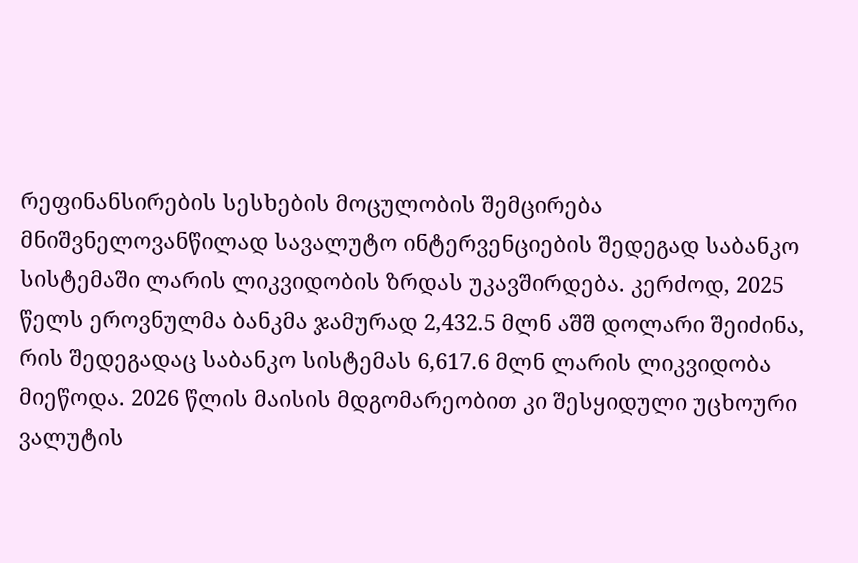რეფინანსირების სესხების მოცულობის შემცირება მნიშვნელოვანწილად სავალუტო ინტერვენციების შედეგად საბანკო სისტემაში ლარის ლიკვიდობის ზრდას უკავშირდება. კერძოდ, 2025 წელს ეროვნულმა ბანკმა ჯამურად 2,432.5 მლნ აშშ დოლარი შეიძინა, რის შედეგადაც საბანკო სისტემას 6,617.6 მლნ ლარის ლიკვიდობა მიეწოდა. 2026 წლის მაისის მდგომარეობით კი შესყიდული უცხოური ვალუტის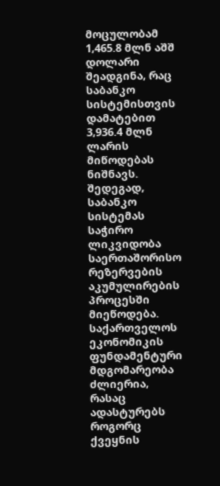მოცულობამ 1,465.8 მლნ აშშ დოლარი შეადგინა, რაც საბანკო სისტემისთვის დამატებით 3,936.4 მლნ ლარის მიწოდებას ნიშნავს. შედეგად, საბანკო სისტემას საჭირო ლიკვიდობა საერთაშორისო რეზერვების აკუმულირების პროცესში მიეწოდება. საქართველოს ეკონომიკის ფუნდამენტური მდგომარეობა ძლიერია, რასაც ადასტურებს როგორც ქვეყნის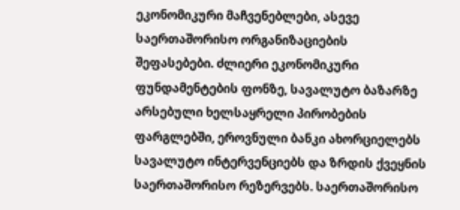ეკონომიკური მაჩვენებლები, ასევე საერთაშორისო ორგანიზაციების შეფასებები. ძლიერი ეკონომიკური ფუნდამენტების ფონზე, სავალუტო ბაზარზე არსებული ხელსაყრელი პირობების ფარგლებში, ეროვნული ბანკი ახორციელებს სავალუტო ინტერვენციებს და ზრდის ქვეყნის საერთაშორისო რეზერვებს. საერთაშორისო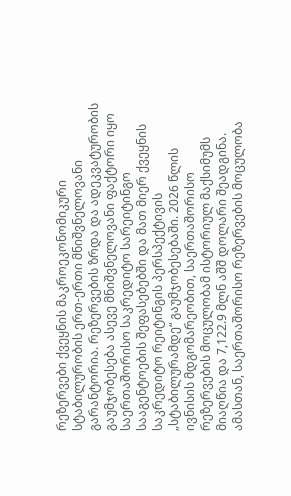რეზერვები ქვეყნის მაკროეკონომიკური სტაბილურობის ერთ-ერთი მნიშვნელოვანი გარანტორია. რეზერვების ზრდა და ადეკვატურობის გაუმჯობესება ასევე მნიშვნელოვანი ფაქტორი იყო საერთაშორისო საკრედიტო სარეიტინგო სააგენტოების შეფასებებში და მათ მიერ ქვეყნის საკრედიტო რეიტინგის პერსპექტივის „სტაბილურამდე“ გაუმჯობესებაში. 2026 წლის ივნისის მდგომარეობით, საერთაშორისო რეზერვების მოცულობამ ისტორიულ მაქსიმუმს მიაღწია და 7,122.9 მლნ აშშ დოლარი შეადგინა. ამასთან, საერთაშორისო რეზერვების მოცულობა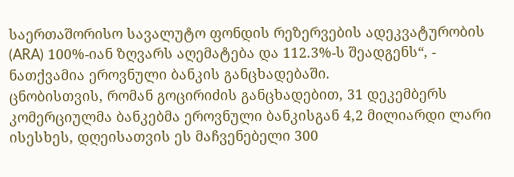საერთაშორისო სავალუტო ფონდის რეზერვების ადეკვატურობის (ARA) 100%-იან ზღვარს აღემატება და 112.3%-ს შეადგენს“, - ნათქვამია ეროვნული ბანკის განცხადებაში.
ცნობისთვის, რომან გოცირიძის განცხადებით, 31 დეკემბერს კომერციულმა ბანკებმა ეროვნული ბანკისგან 4,2 მილიარდი ლარი ისესხეს, დღეისათვის ეს მაჩვენებელი 300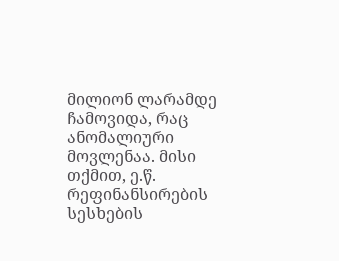მილიონ ლარამდე ჩამოვიდა, რაც ანომალიური მოვლენაა. მისი თქმით, ე.წ. რეფინანსირების სესხების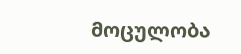მოცულობა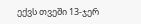ექვს თვეში 13-ჯერ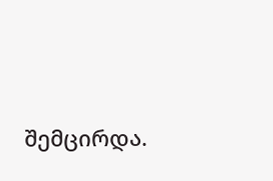შემცირდა.